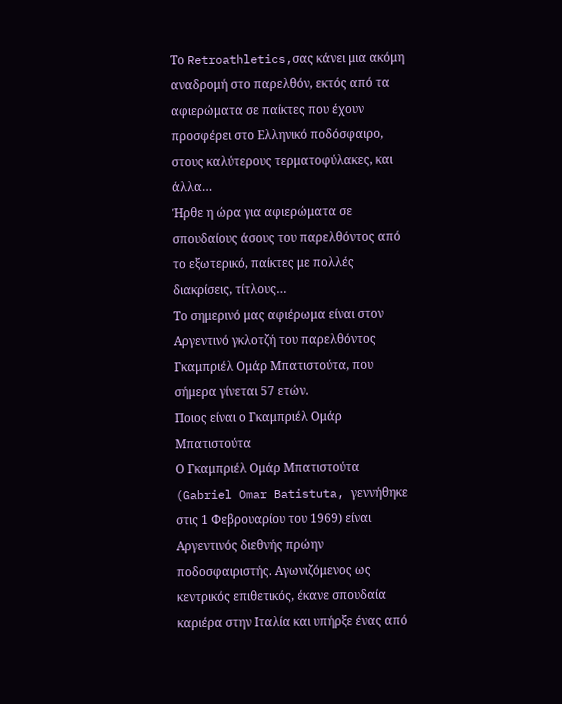Το Retroathletics,σας κάνει μια ακόμη αναδρομή στο παρελθόν, εκτός από τα αφιερώματα σε παίκτες που έχουν προσφέρει στο Ελληνικό ποδόσφαιρο, στους καλύτερους τερματοφύλακες, και άλλα…
Ήρθε η ώρα για αφιερώματα σε σπουδαίους άσους του παρελθόντος από το εξωτερικό, παίκτες με πολλές διακρίσεις, τίτλους…
Το σημερινό μας αφιέρωμα είναι στον Αργεντινό γκλοτζή του παρελθόντος Γκαμπριέλ Ομάρ Μπατιστούτα, που σήμερα γίνεται 57 ετών.
Ποιος είναι ο Γκαμπριέλ Ομάρ Μπατιστούτα
Ο Γκαμπριέλ Ομάρ Μπατιστούτα (Gabriel Omar Batistuta, γεννήθηκε στις 1 Φεβρουαρίου του 1969) είναι Αργεντινός διεθνής πρώην ποδοσφαιριστής. Αγωνιζόμενος ως κεντρικός επιθετικός, έκανε σπουδαία καριέρα στην Ιταλία και υπήρξε ένας από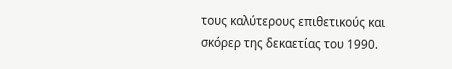τους καλύτερους επιθετικούς και σκόρερ της δεκαετίας του 1990.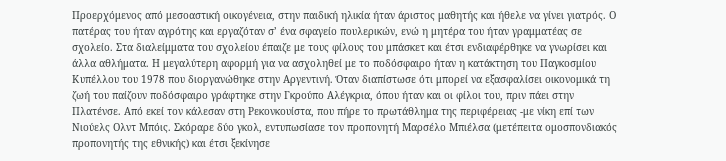Προερχόμενος από μεσοαστική οικογένεια, στην παιδική ηλικία ήταν άριστος μαθητής και ήθελε να γίνει γιατρός. Ο πατέρας του ήταν αγρότης και εργαζόταν σ’ ένα σφαγείο πουλερικών, ενώ η μητέρα του ήταν γραμματέας σε σχολείο. Στα διαλείμματα του σχολείου έπαιζε με τους φίλους του μπάσκετ και έτσι ενδιαφέρθηκε να γνωρίσει και άλλα αθλήματα. Η μεγαλύτερη αφορμή για να ασχοληθεί με το ποδόσφαιρο ήταν η κατάκτηση του Παγκοσμίου Κυπέλλου του 1978 που διοργανώθηκε στην Αργεντινή. Όταν διαπίστωσε ότι μπορεί να εξασφαλίσει οικονομικά τη ζωή του παίζουν ποδόσφαιρο γράφτηκε στην Γκρούπο Αλέγκρια, όπου ήταν και οι φίλοι του, πριν πάει στην Πλατένσε. Από εκεί τον κάλεσαν στη Ρεκονκουίστα, που πήρε το πρωτάθλημα της περιφέρειας -με νίκη επί των Νιούελς Ολντ Μπόις. Σκόραρε δύο γκολ, εντυπωσίασε τον προπονητή Μαρσέλο Μπιέλσα (μετέπειτα ομοσπονδιακός προπονητής της εθνικής) και έτσι ξεκίνησε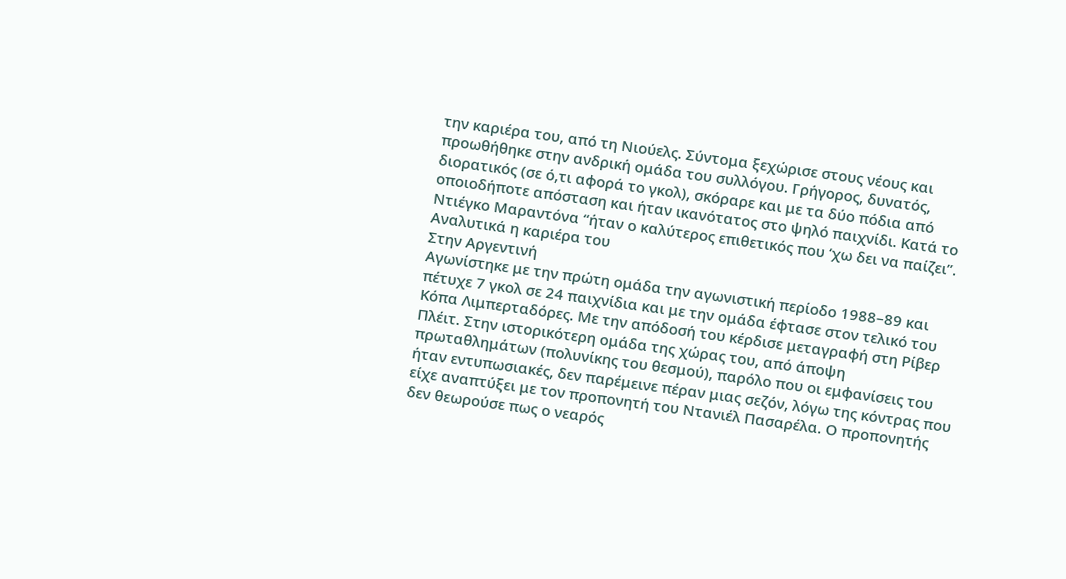την καριέρα του, από τη Νιούελς. Σύντομα ξεχώρισε στους νέους και προωθήθηκε στην ανδρική ομάδα του συλλόγου. Γρήγορος, δυνατός, διορατικός (σε ό,τι αφορά το γκολ), σκόραρε και με τα δύο πόδια από οποιοδήποτε απόσταση και ήταν ικανότατος στο ψηλό παιχνίδι. Κατά το Ντιέγκο Μαραντόνα “ήταν ο καλύτερος επιθετικός που ‘χω δει να παίζει”.
Αναλυτικά η καριέρα του
Στην Αργεντινή
Αγωνίστηκε με την πρώτη ομάδα την αγωνιστική περίοδο 1988–89 και πέτυχε 7 γκολ σε 24 παιχνίδια και με την ομάδα έφτασε στον τελικό του Κόπα Λιμπερταδόρες. Με την απόδοσή του κέρδισε μεταγραφή στη Ρίβερ Πλέιτ. Στην ιστορικότερη ομάδα της χώρας του, από άποψη πρωταθλημάτων (πολυνίκης του θεσμού), παρόλο που οι εμφανίσεις του ήταν εντυπωσιακές, δεν παρέμεινε πέραν μιας σεζόν, λόγω της κόντρας που είχε αναπτύξει με τον προπονητή του Ντανιέλ Πασαρέλα. Ο προπονητής δεν θεωρούσε πως ο νεαρός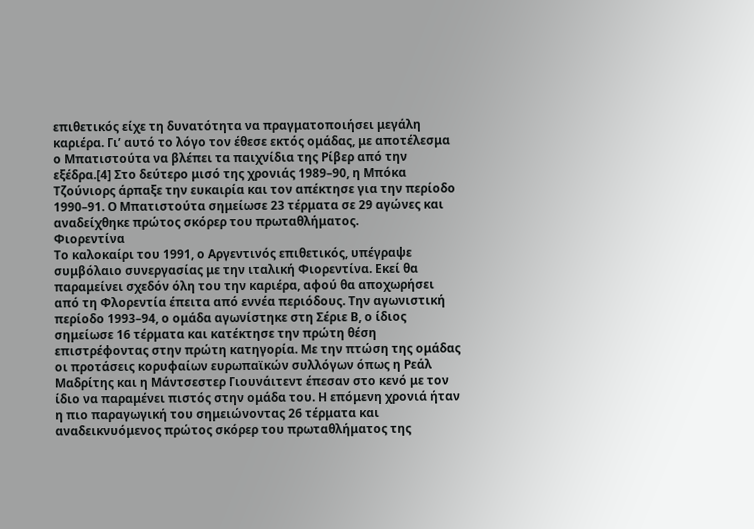επιθετικός είχε τη δυνατότητα να πραγματοποιήσει μεγάλη καριέρα. Γι’ αυτό το λόγο τον έθεσε εκτός ομάδας, με αποτέλεσμα ο Μπατιστούτα να βλέπει τα παιχνίδια της Ρίβερ από την εξέδρα.[4] Στο δεύτερο μισό της χρονιάς 1989–90, η Μπόκα Τζούνιορς άρπαξε την ευκαιρία και τον απέκτησε για την περίοδο 1990–91. Ο Μπατιστούτα σημείωσε 23 τέρματα σε 29 αγώνες και αναδείχθηκε πρώτος σκόρερ του πρωταθλήματος.
Φιορεντίνα
Το καλοκαίρι του 1991, ο Αργεντινός επιθετικός, υπέγραψε συμβόλαιο συνεργασίας με την ιταλική Φιορεντίνα. Εκεί θα παραμείνει σχεδόν όλη του την καριέρα, αφού θα αποχωρήσει από τη Φλορεντία έπειτα από εννέα περιόδους. Την αγωνιστική περίοδο 1993–94, ο ομάδα αγωνίστηκε στη Σέριε Β, ο ίδιος σημείωσε 16 τέρματα και κατέκτησε την πρώτη θέση επιστρέφοντας στην πρώτη κατηγορία. Με την πτώση της ομάδας οι προτάσεις κορυφαίων ευρωπαϊκών συλλόγων όπως η Ρεάλ Μαδρίτης και η Μάντσεστερ Γιουνάιτεντ έπεσαν στο κενό με τον ίδιο να παραμένει πιστός στην ομάδα του. Η επόμενη χρονιά ήταν η πιο παραγωγική του σημειώνοντας 26 τέρματα και αναδεικνυόμενος πρώτος σκόρερ του πρωταθλήματος της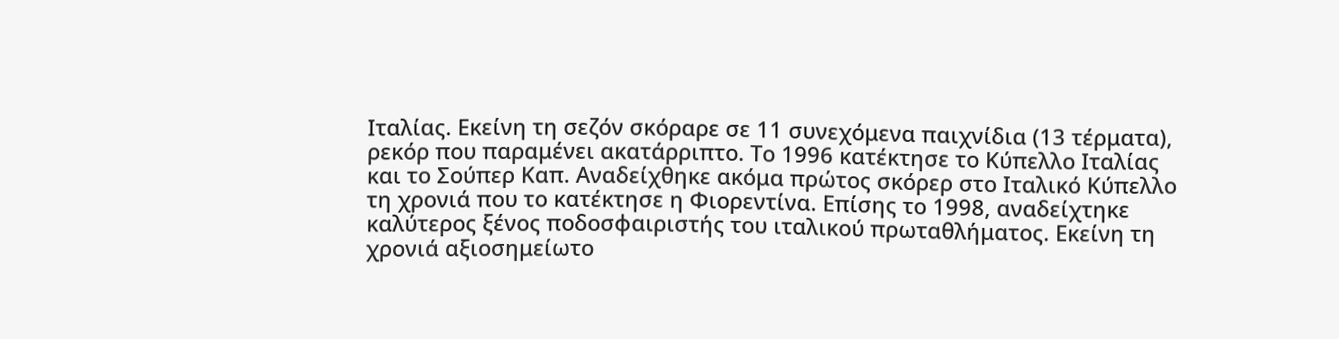Ιταλίας. Εκείνη τη σεζόν σκόραρε σε 11 συνεχόμενα παιχνίδια (13 τέρματα), ρεκόρ που παραμένει ακατάρριπτο. Το 1996 κατέκτησε το Κύπελλο Ιταλίας και το Σούπερ Καπ. Αναδείχθηκε ακόμα πρώτος σκόρερ στο Ιταλικό Κύπελλο τη χρονιά που το κατέκτησε η Φιορεντίνα. Επίσης το 1998, αναδείχτηκε καλύτερος ξένος ποδοσφαιριστής του ιταλικού πρωταθλήματος. Εκείνη τη χρονιά αξιοσημείωτο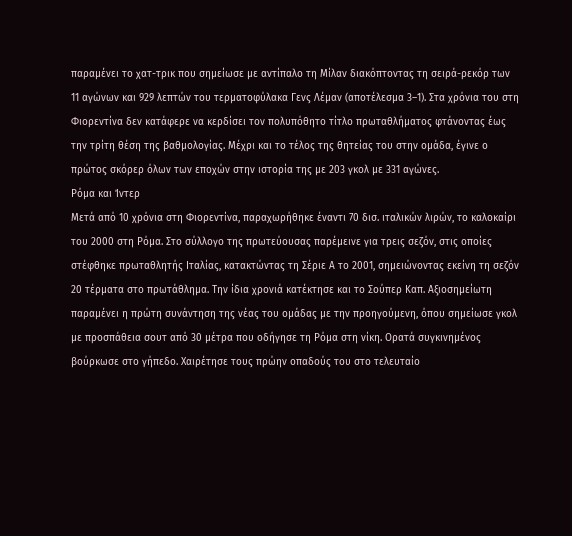παραμένει το χατ-τρικ που σημείωσε με αντίπαλο τη Μίλαν διακόπτοντας τη σειρά-ρεκόρ των 11 αγώνων και 929 λεπτών του τερματοφύλακα Γενς Λέμαν (αποτέλεσμα 3–1). Στα χρόνια του στη Φιορεντίνα δεν κατάφερε να κερδίσει τον πολυπόθητο τίτλο πρωταθλήματος φτάνοντας έως την τρίτη θέση της βαθμολογίας. Μέχρι και το τέλος της θητείας του στην ομάδα, έγινε ο πρώτος σκόρερ όλων των εποχών στην ιστορία της με 203 γκολ με 331 αγώνες.
Ρόμα και Ίντερ
Μετά από 10 χρόνια στη Φιορεντίνα, παραχωρήθηκε έναντι 70 δισ. ιταλικών λιρών, το καλοκαίρι του 2000 στη Ρόμα. Στο σύλλογο της πρωτεύουσας παρέμεινε για τρεις σεζόν, στις οποίες στέφθηκε πρωταθλητής Ιταλίας, κατακτώντας τη Σέριε Α το 2001, σημειώνοντας εκείνη τη σεζόν 20 τέρματα στο πρωτάθλημα. Την ίδια χρονιά κατέκτησε και το Σούπερ Καπ. Αξιοσημείωτη παραμένει η πρώτη συνάντηση της νέας του ομάδας με την προηγούμενη, όπου σημείωσε γκολ με προσπάθεια σουτ από 30 μέτρα που οδήγησε τη Ρόμα στη νίκη. Ορατά συγκινημένος βούρκωσε στο γήπεδο. Χαιρέτησε τους πρώην οπαδούς του στο τελευταίο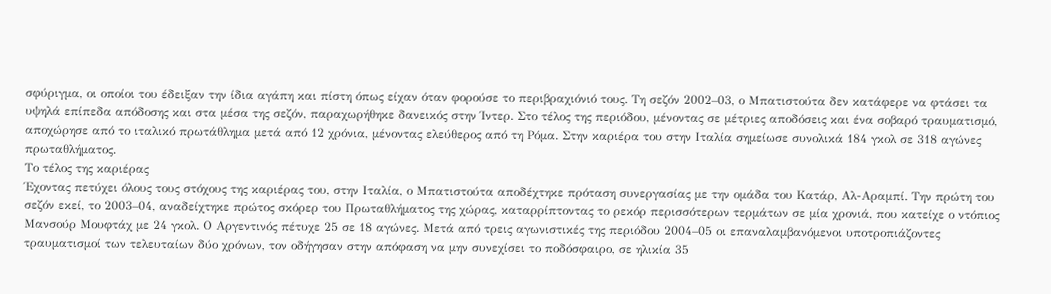σφύριγμα, οι οποίοι του έδειξαν την ίδια αγάπη και πίστη όπως είχαν όταν φορούσε το περιβραχιόνιό τους. Τη σεζόν 2002–03, ο Μπατιστούτα δεν κατάφερε να φτάσει τα υψηλά επίπεδα απόδοσης και στα μέσα της σεζόν, παραχωρήθηκε δανεικός στην Ίντερ. Στο τέλος της περιόδου, μένοντας σε μέτριες αποδόσεις και ένα σοβαρό τραυματισμό, αποχώρησε από το ιταλικό πρωτάθλημα μετά από 12 χρόνια, μένοντας ελεύθερος από τη Ρόμα. Στην καριέρα του στην Ιταλία σημείωσε συνολικά 184 γκολ σε 318 αγώνες πρωταθλήματος.
Το τέλος της καριέρας
Έχοντας πετύχει όλους τους στόχους της καριέρας του, στην Ιταλία, ο Μπατιστούτα αποδέχτηκε πρόταση συνεργασίας με την ομάδα του Κατάρ, Αλ-Αραμπί. Την πρώτη του σεζόν εκεί, το 2003–04, αναδείχτηκε πρώτος σκόρερ του Πρωταθλήματος της χώρας, καταρρίπτοντας το ρεκόρ περισσότερων τερμάτων σε μία χρονιά, που κατείχε ο ντόπιος Μανσούρ Μουφτάχ με 24 γκολ. Ο Αργεντινός πέτυχε 25 σε 18 αγώνες. Μετά από τρεις αγωνιστικές της περιόδου 2004–05 οι επαναλαμβανόμενοι υποτροπιάζοντες τραυματισμοί των τελευταίων δύο χρόνων, τον οδήγησαν στην απόφαση να μην συνεχίσει το ποδόσφαιρο, σε ηλικία 35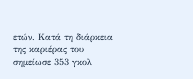ετών. Κατά τη διάρκεια της καριέρας του σημείωσε 353 γκολ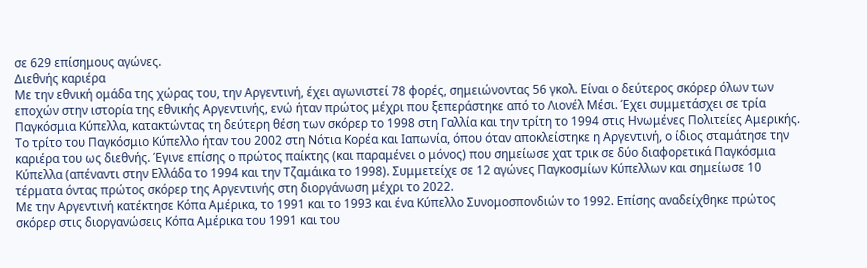σε 629 επίσημους αγώνες.
Διεθνής καριέρα
Με την εθνική ομάδα της χώρας του, την Αργεντινή, έχει αγωνιστεί 78 φορές, σημειώνοντας 56 γκολ. Είναι ο δεύτερος σκόρερ όλων των εποχών στην ιστορία της εθνικής Αργεντινής, ενώ ήταν πρώτος μέχρι που ξεπεράστηκε από το Λιονέλ Μέσι. Έχει συμμετάσχει σε τρία Παγκόσμια Κύπελλα, κατακτώντας τη δεύτερη θέση των σκόρερ το 1998 στη Γαλλία και την τρίτη το 1994 στις Ηνωμένες Πολιτείες Αμερικής. Το τρίτο του Παγκόσμιο Κύπελλο ήταν του 2002 στη Νότια Κορέα και Ιαπωνία, όπου όταν αποκλείστηκε η Αργεντινή, ο ίδιος σταμάτησε την καριέρα του ως διεθνής. Έγινε επίσης ο πρώτος παίκτης (και παραμένει ο μόνος) που σημείωσε χατ τρικ σε δύο διαφορετικά Παγκόσμια Κύπελλα (απέναντι στην Ελλάδα το 1994 και την Τζαμάικα το 1998). Συμμετείχε σε 12 αγώνες Παγκοσμίων Κύπελλων και σημείωσε 10 τέρματα όντας πρώτος σκόρερ της Αργεντινής στη διοργάνωση μέχρι το 2022.
Με την Αργεντινή κατέκτησε Κόπα Αμέρικα, το 1991 και το 1993 και ένα Κύπελλο Συνομοσπονδιών το 1992. Επίσης αναδείχθηκε πρώτος σκόρερ στις διοργανώσεις Κόπα Αμέρικα του 1991 και του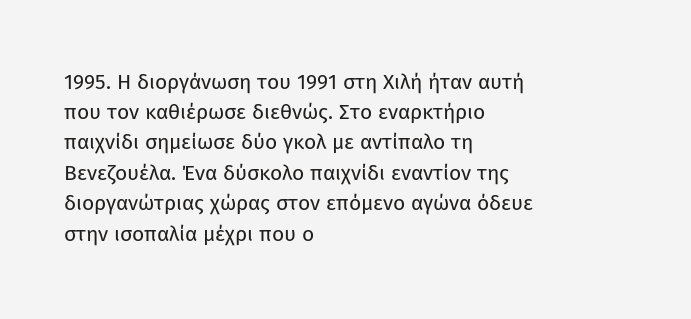1995. Η διοργάνωση του 1991 στη Χιλή ήταν αυτή που τον καθιέρωσε διεθνώς. Στο εναρκτήριο παιχνίδι σημείωσε δύο γκολ με αντίπαλο τη Βενεζουέλα. Ένα δύσκολο παιχνίδι εναντίον της διοργανώτριας χώρας στον επόμενο αγώνα όδευε στην ισοπαλία μέχρι που ο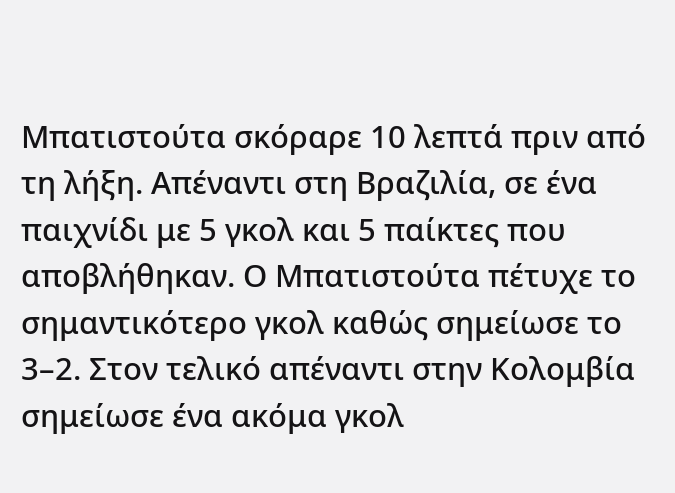Μπατιστούτα σκόραρε 10 λεπτά πριν από τη λήξη. Απέναντι στη Βραζιλία, σε ένα παιχνίδι με 5 γκολ και 5 παίκτες που αποβλήθηκαν. Ο Μπατιστούτα πέτυχε το σημαντικότερο γκολ καθώς σημείωσε το 3–2. Στον τελικό απέναντι στην Κολομβία σημείωσε ένα ακόμα γκολ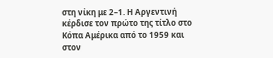στη νίκη με 2–1. Η Αργεντινή κέρδισε τον πρώτο της τίτλο στο Κόπα Αμέρικα από το 1959 και στον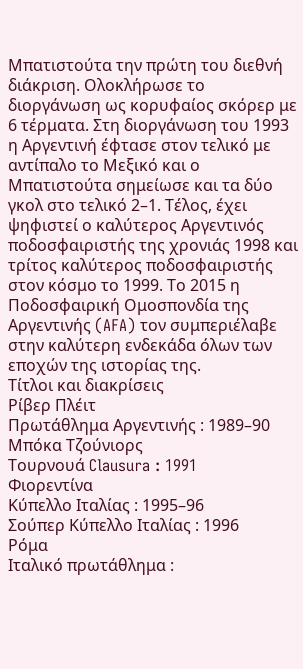Μπατιστούτα την πρώτη του διεθνή διάκριση. Ολοκλήρωσε το διοργάνωση ως κορυφαίος σκόρερ με 6 τέρματα. Στη διοργάνωση του 1993 η Αργεντινή έφτασε στον τελικό με αντίπαλο το Μεξικό και ο Μπατιστούτα σημείωσε και τα δύο γκολ στο τελικό 2–1. Τέλος, έχει ψηφιστεί ο καλύτερος Αργεντινός ποδοσφαιριστής της χρονιάς 1998 και τρίτος καλύτερος ποδοσφαιριστής στον κόσμο το 1999. Το 2015 η Ποδοσφαιρική Ομοσπονδία της Αργεντινής (AFA) τον συμπεριέλαβε στην καλύτερη ενδεκάδα όλων των εποχών της ιστορίας της.
Τίτλοι και διακρίσεις
Ρίβερ Πλέιτ
Πρωτάθλημα Αργεντινής : 1989–90
Μπόκα Τζούνιορς
Τουρνουά Clausura : 1991
Φιορεντίνα
Κύπελλο Ιταλίας : 1995–96
Σούπερ Κύπελλο Ιταλίας : 1996
Ρόμα
Ιταλικό πρωτάθλημα :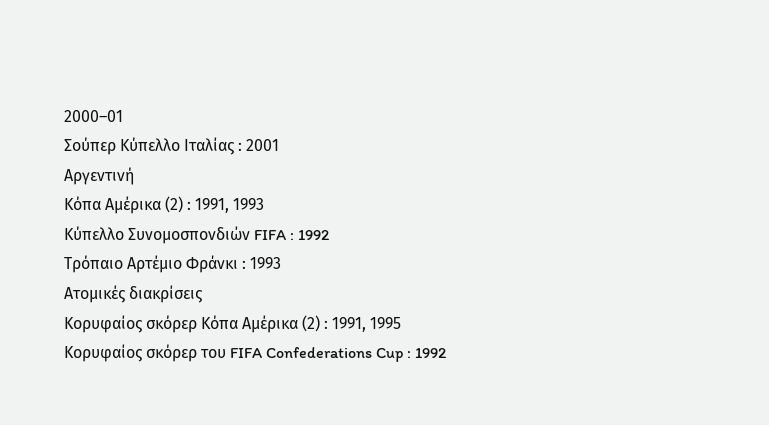2000–01
Σούπερ Κύπελλο Ιταλίας : 2001
Αργεντινή
Κόπα Αμέρικα (2) : 1991, 1993
Κύπελλο Συνομοσπονδιών FIFA : 1992
Τρόπαιο Αρτέμιο Φράνκι : 1993
Ατομικές διακρίσεις
Κορυφαίος σκόρερ Κόπα Αμέρικα (2) : 1991, 1995
Κορυφαίος σκόρερ του FIFA Confederations Cup : 1992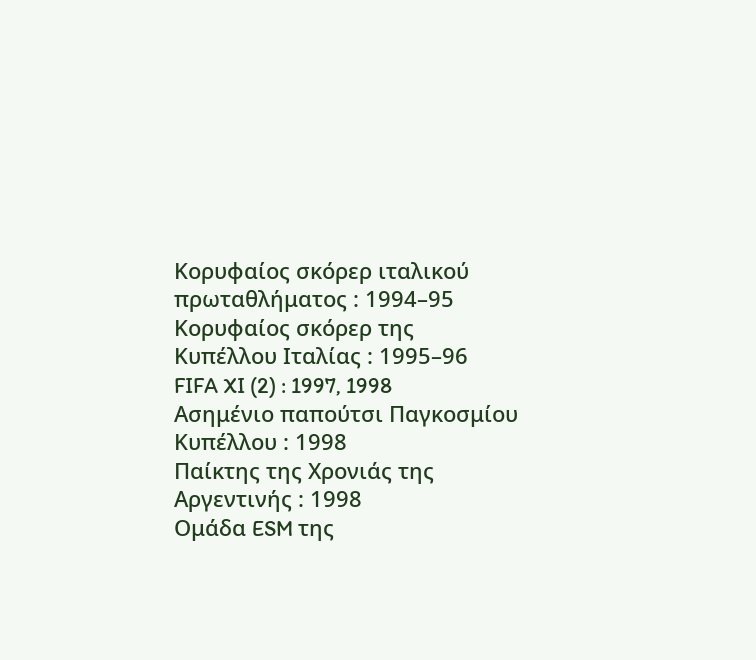Κορυφαίος σκόρερ ιταλικού πρωταθλήματος : 1994–95
Κορυφαίος σκόρερ της Κυπέλλου Ιταλίας : 1995–96
FIFA XI (2) : 1997, 1998
Ασημένιο παπούτσι Παγκοσμίου Κυπέλλου : 1998
Παίκτης της Χρονιάς της Αργεντινής : 1998
Ομάδα ESM της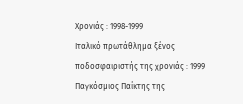Χρονιάς : 1998-1999
Ιταλικό πρωτάθλημα ξένος ποδοσφαιριστής της χρονιάς : 1999
Παγκόσμιος Παίκτης της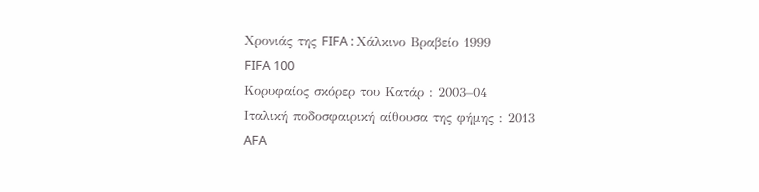Χρονιάς της FIFA : Χάλκινο Βραβείο 1999
FIFA 100
Κορυφαίος σκόρερ του Κατάρ : 2003–04
Ιταλική ποδοσφαιρική αίθουσα της φήμης : 2013
AFA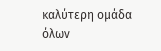καλύτερη ομάδα όλων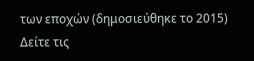των εποχών (δημοσιεύθηκε το 2015)
Δείτε τις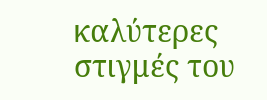καλύτερες στιγμές του